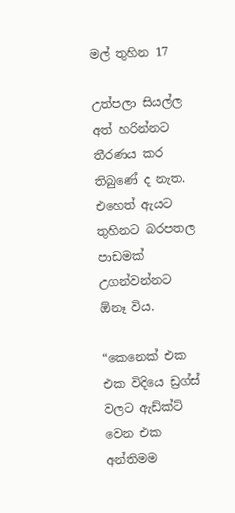මල් තුහින 17

උත්පලා සියල්ල අත් හරින්නට තීරණය කර තිබුණේ ද නැත. එහෙත් ඇයට තුහිනට බරපතල පාඩමක් උගන්වන්නට ඕනෑ විය.

“කෙනෙක් එක එක විදියෙ ඩ්‍රග්ස් වලට ඇඩ්ක්ට් වෙන එක අන්තිමම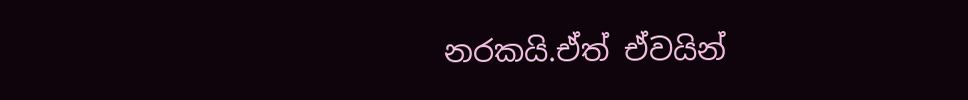නරකයි.ඒත් ඒවයින්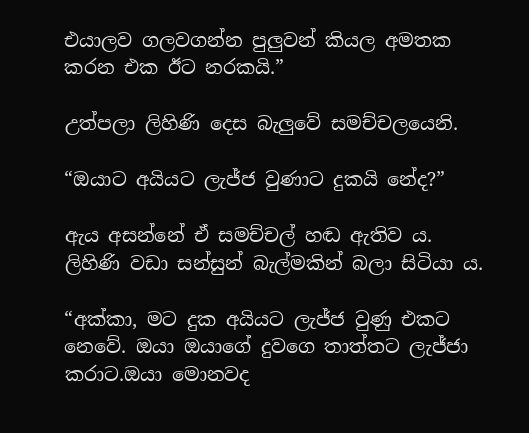එයාලව ගලවගන්න පුලුවන් කියල අමතක කරන එක ඊට නරකයි.”

උත්පලා ලිහිණි දෙස බැලුවේ සමච්චලයෙනි.

“ඔයාට අයියට ලැජ්ජ වුණාට දුකයි නේද?”

ඇය අසන්නේ ඒ සමච්චල් හඬ ඇතිව ය. ලිහිණි වඩා සන්සුන් බැල්මකින් බලා සිටියා ය.

“අක්කා, මට දුක අයියට ලැජ්ජ වුණු එකට නෙවේ. ඔයා ඔයාගේ දුවගෙ තාත්තට ලැජ්ජා කරාට.ඔයා මොනවද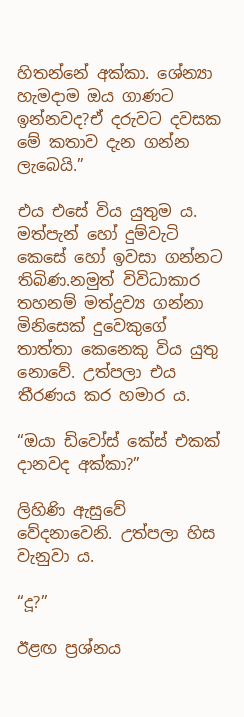හිතන්නේ අක්කා. ශේන්‍යා හැමදාම ඔය ගාණට ඉන්නවද?ඒ දරුවට දවසක මේ කතාව දැන ගන්න ලැබෙයි.”

එය එසේ විය යුතුම ය. මත්පැන් හෝ දුම්වැටි කෙසේ හෝ ඉවසා ගන්නට තිබිණ.නමුත් විවිධාකාර තහනම් මත්ද්‍රව්‍ය ගන්නා මිනිසෙක් දුවෙකුගේ තාත්තා කෙනෙකු විය යුතු නොවේ. උත්පලා එය තීරණය කර හමාර ය.

“ඔයා ඩිවෝස් කේස් එකක් දානවද අක්කා?”

ලිහිණි ඇසුවේ වේදනාවෙනි. උත්පලා හිස වැනුවා ය.

“දූ?”

ඊළඟ ප්‍රශ්නය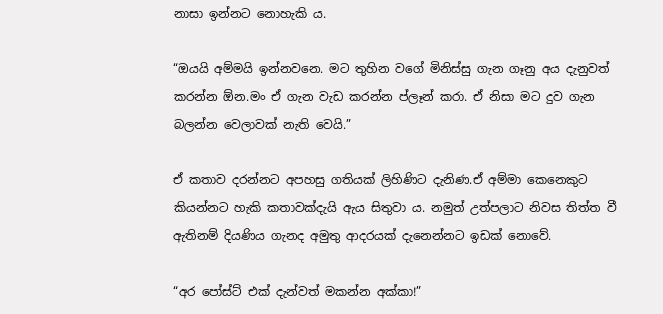නාසා ඉන්නට නොහැකි ය.

“ඔයයි අම්මයි ඉන්නවනෙ. මට තුහින වගේ මිනිස්සු ගැන ගෑනු අය දැනුවත් කරන්න ඕන.මං ඒ ගැන වැඩ කරන්න ප්ලෑන් කරා. ඒ නිසා මට දුව ගැන බලන්න වෙලාවක් නැති වෙයි.”

ඒ කතාව දරන්නට අපහසු ගතියක් ලිහිණිට දැනිණ.ඒ අම්මා කෙනෙකුට කියන්නට හැකි කතාවක්දැයි ඇය සිතුවා ය. නමුත් උත්පලාට නිවස තිත්ත වී ඇතිනම් දියණිය ගැනද අමුතු ආදරයක් දැනෙන්නට ඉඩක් නොවේ.

“අර පෝස්ට් එක් දැන්වත් මකන්න අක්කා!”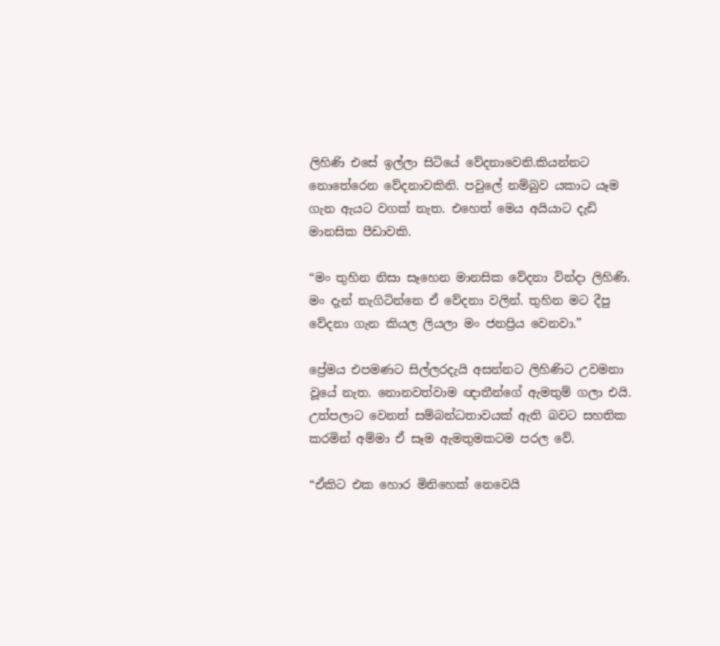ලිහිණි එසේ ඉල්ලා සිටියේ වේදනාවෙනි.කියන්නට නොතේරෙන වේදනාවකිනි. පවුලේ නම්බුව යකාට යෑම ගැන ඇයට වගක් නැත. එහෙත් මෙය අයියාට දැඩි මානසික පීඩාවකි.

“මං තුහින නිසා සෑහෙන මානසික වේදනා වින්දා ලිහිණි. මං දැන් නැගිටින්නෙ ඒ වේදනා වලින්. තුහින මට දීපු වේදනා ගැන කියල ලියලා මං ජනප්‍රිය වෙනවා.”

ප්‍රේමය එපමණට සිල්ලරදැයි අසන්නට ලිහිණිට උවමනා වූයේ නැත. නොනවත්වාම ඥාතීන්ගේ ඇමතුම් ගලා එයි. උත්පලාට වෙනත් සම්බන්ධතාවයක් ඇති බවට සහතික කරමින් අම්මා ඒ සෑම ඇමතුමකටම පරල වේ.

“ඒකිට එක හොර මිනිහෙක් නෙවෙයි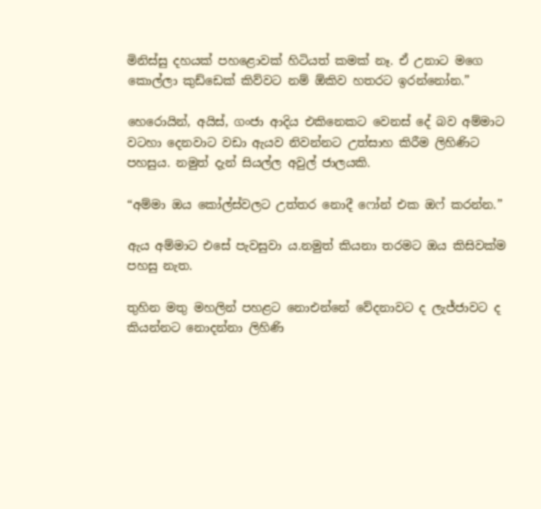මිනිස්සු දහයක් පහළොවක් හිටියත් කමක් නෑ. ඒ උනාට මගෙ කොල්ලා කුඩ්ඩෙක් කිව්වට නම් ඕකිව හතරට ඉරන්නෝන.”

හෙරොයින්, අයිස්, ගංජා ආදිය එකිනෙකට වෙනස් දේ බව අම්මාට වටහා දෙනවාට වඩා ඇයව නිවන්නට උත්සාහ කිරීම ලිහිණිට පහසුය. නමුත් දැන් සියල්ල අවුල් ජාලයකි.

“අම්මා ඔය කෝල්ස්වලට උත්තර නොදී ෆෝන් එක ඔෆ් කරන්න.”

ඇය අම්මාට එසේ පැවසුවා ය.නමුත් කියනා තරමට ඔය කිසිවක්ම පහසු නැත.

තුහින මතු මහලින් පහළට නොඑන්නේ වේදනාවට ද ලැජ්ජාවට ද කියන්නට නොදන්නා ලිහිණි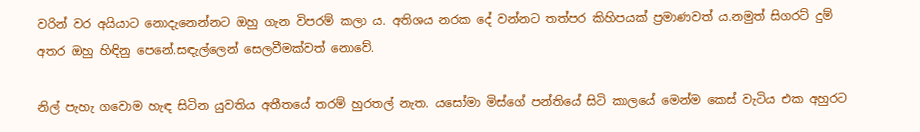වරින් වර අයියාට නොදැනෙන්නට ඔහු ගැන විපරම් කලා ය. අතිශය නරක දේ වන්නට තත්පර කිහිපයක් ප්‍රමාණවත් ය.නමුත් සිගරට් දුම් අතර ඔහු හිඳිනු පෙනේ.සඳැල්ලෙන් සෙලවීමක්වත් නොවේ.

නිල් පැහැ ගවොම හැඳ සිටින යුවතිය අතීතයේ තරම් හුරතල් නැත. යසෝමා මිස්ගේ පන්තියේ සිටි කාලයේ මෙන්ම කෙස් වැටිය එක අහුරට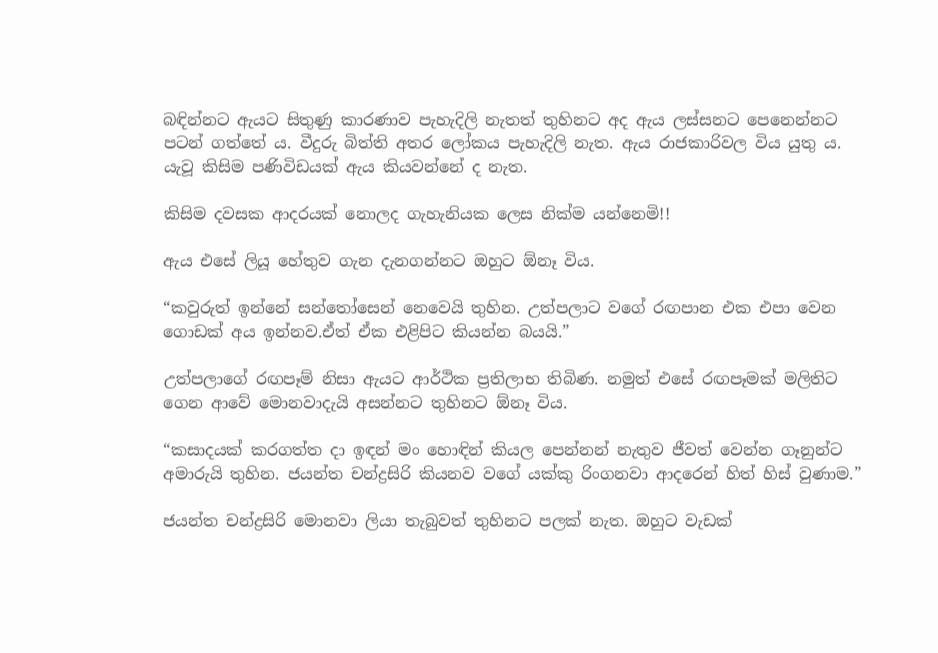බඳින්නට ඇයට සිතුණු කාරණාව පැහැදිලි නැතත් තුහිනට අද ඇය ලස්සනට පෙනෙන්නට පටන් ගත්තේ ය. වීදුරු බිත්ති අතර ලෝකය පැහැදිලි නැත. ඇය රාජකාරිවල විය යුතු ය. යැවූ කිසිම පණිවිඩයක් ඇය කියවන්නේ ද නැත.

කිසිම දවසක ආදරයක් නොලද ගැහැනියක ලෙස නික්ම යන්නෙමි!!

ඇය එසේ ලියූ හේතුව ගැන දැනගන්නට ඔහුට ඕනෑ විය.

“කවුරුත් ඉන්නේ සන්තෝසෙන් නෙවෙයි තුහින. උත්පලාට වගේ රඟපාන එක එපා වෙන ගොඩක් අය ඉන්නව.ඒත් ඒක එළිපිට කියන්න බයයි.”

උත්පලාගේ රඟපෑම් නිසා ඇයට ආර්ථික ප්‍රතිලාභ තිබිණ. නමුත් එසේ රඟපෑමක් මලිතිට ගෙන ආවේ මොනවාදැයි අසන්නට තුහිනට ඕනෑ විය.

“කසාදයක් කරගත්ත දා ඉඳන් මං හොඳින් කියල පෙන්නන් නැතුව ජීවත් වෙන්න ගෑනුන්ට අමාරුයි තුහින. ජයන්ත චන්ද්‍රසිරි කියනව වගේ යක්කු රිංගනවා ආදරෙන් හිත් හිස් වුණාම.”

ජයන්ත චන්ද්‍රසිරි මොනවා ලියා තැබුවත් තුහිනට පලක් නැත. ඔහුට වැඩක්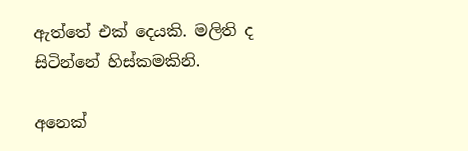ඇත්තේ එක් දෙයකි. මලිති ද සිටින්නේ හිස්කමකිනි.

අනෙක්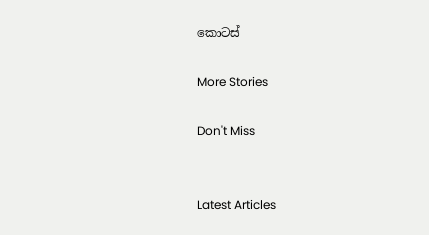කොටස්

More Stories

Don't Miss


Latest Articles